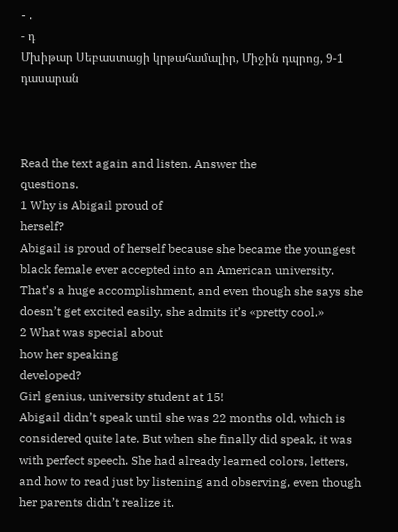- .
- դ
Մխիթար Սեբաստացի կրթահամալիր, Միջին դպրոց, 9-1 դասարան



Read the text again and listen. Answer the
questions.
1 Why is Abigail proud of
herself?
Abigail is proud of herself because she became the youngest black female ever accepted into an American university. That’s a huge accomplishment, and even though she says she doesn’t get excited easily, she admits it’s «pretty cool.»
2 What was special about
how her speaking
developed?
Girl genius, university student at 15!
Abigail didn’t speak until she was 22 months old, which is considered quite late. But when she finally did speak, it was with perfect speech. She had already learned colors, letters, and how to read just by listening and observing, even though her parents didn’t realize it.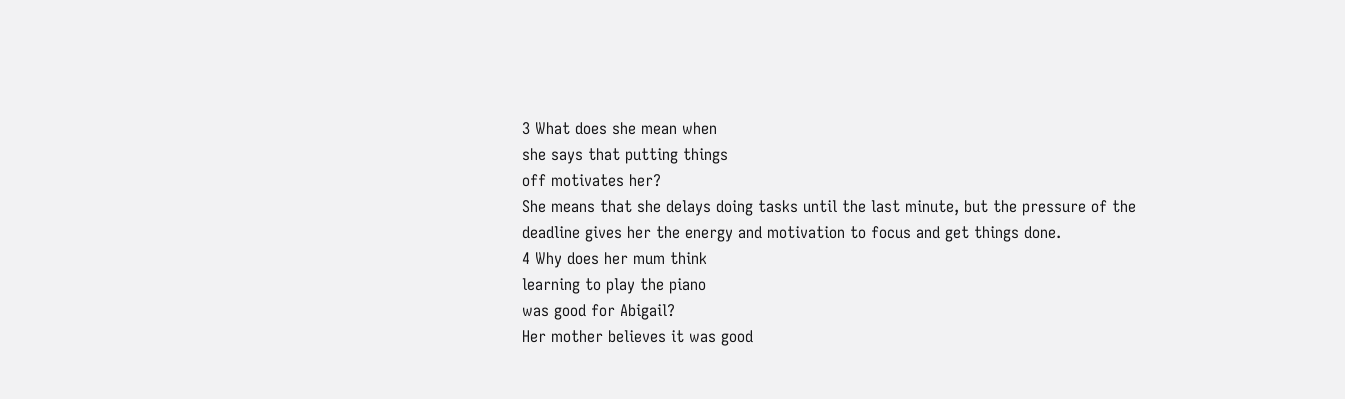3 What does she mean when
she says that putting things
off motivates her?
She means that she delays doing tasks until the last minute, but the pressure of the deadline gives her the energy and motivation to focus and get things done.
4 Why does her mum think
learning to play the piano
was good for Abigail?
Her mother believes it was good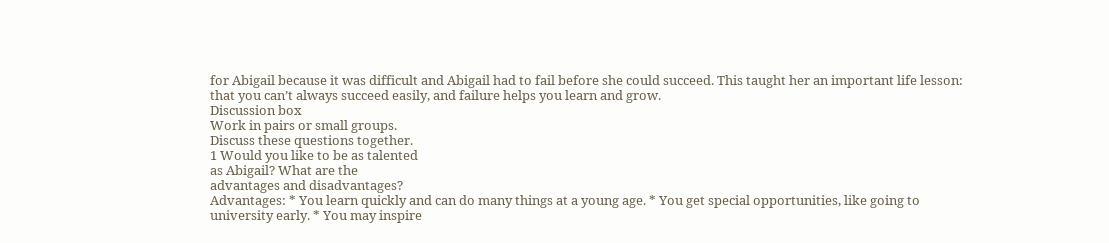for Abigail because it was difficult and Abigail had to fail before she could succeed. This taught her an important life lesson: that you can’t always succeed easily, and failure helps you learn and grow.
Discussion box
Work in pairs or small groups.
Discuss these questions together.
1 Would you like to be as talented
as Abigail? What are the
advantages and disadvantages?
Advantages: * You learn quickly and can do many things at a young age. * You get special opportunities, like going to university early. * You may inspire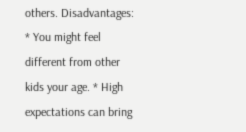others. Disadvantages: * You might feel different from other kids your age. * High expectations can bring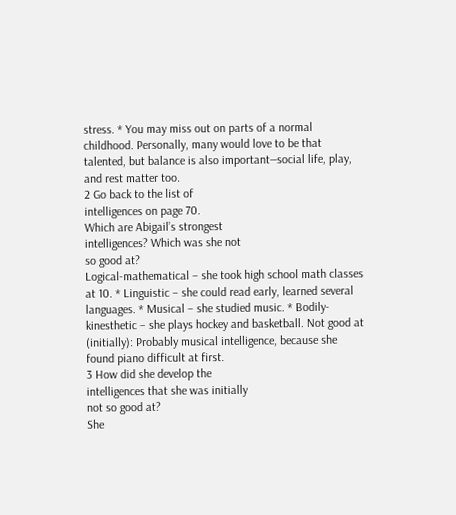stress. * You may miss out on parts of a normal childhood. Personally, many would love to be that talented, but balance is also important—social life, play, and rest matter too.
2 Go back to the list of
intelligences on page 70.
Which are Abigail’s strongest
intelligences? Which was she not
so good at?
Logical-mathematical – she took high school math classes at 10. * Linguistic – she could read early, learned several languages. * Musical – she studied music. * Bodily-kinesthetic – she plays hockey and basketball. Not good at (initially): Probably musical intelligence, because she found piano difficult at first.
3 How did she develop the
intelligences that she was initially
not so good at?
She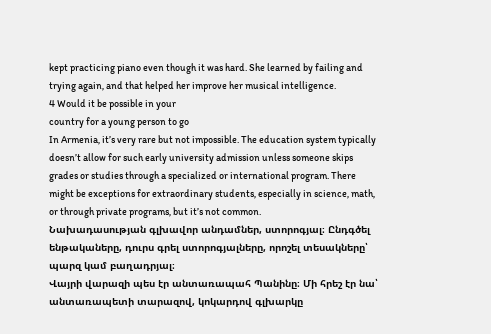kept practicing piano even though it was hard. She learned by failing and trying again, and that helped her improve her musical intelligence.
4 Would it be possible in your
country for a young person to go
In Armenia, it’s very rare but not impossible. The education system typically doesn’t allow for such early university admission unless someone skips grades or studies through a specialized or international program. There might be exceptions for extraordinary students, especially in science, math, or through private programs, but it’s not common.
Նախադասության գլխավոր անդամներ, ստորոգյալ։ Ընդգծել ենթակաները, դուրս գրել ստորոգյալները, որոշել տեսակները՝ պարզ կամ բաղադրյալ։
Վայրի վարազի պես էր անտառապահ Պանինը։ Մի հրեշ էր նա՝ անտառապետի տարազով, կոկարդով գլխարկը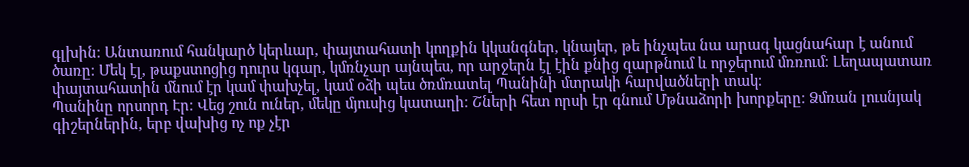գլխին։ Անտառում հանկարծ կերևար, փայտահատի կողքին կկանգներ, կնայեր, թե ինչպես նա արագ կացնահար է անում ծառը։ Մեկ էլ, թաքստոցից դուրս կգար, կմռնչար այնպես, որ արջերն էլ էին քնից զարթնում և որջերում մռռում։ Լեղապատառ փայտահատին մնում էր կամ փախչել, կամ օձի պես ծռմռատել Պանինի մտրակի հարվածների տակ։
Պանինը որսորդ Էր։ Վեց շուն ուներ, մեկը մյուսից կատաղի։ Շների հետ որսի էր գնում Մթնաձորի խորքերը։ Ձմռան լուսնյակ գիշերներին, երբ վախից ոչ ոք չէր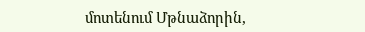մոտենում Մթնաձորին,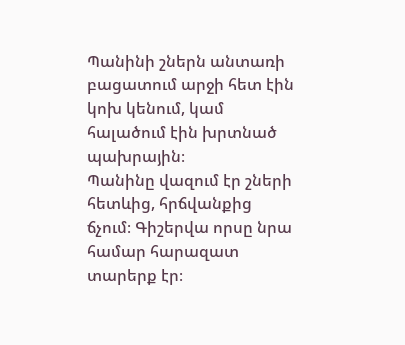Պանինի շներն անտառի բացատում արջի հետ էին կոխ կենում, կամ հալածում էին խրտնած պախրային։
Պանինը վազում էր շների հետևից, հրճվանքից ճչում։ Գիշերվա որսը նրա համար հարազատ տարերք էր։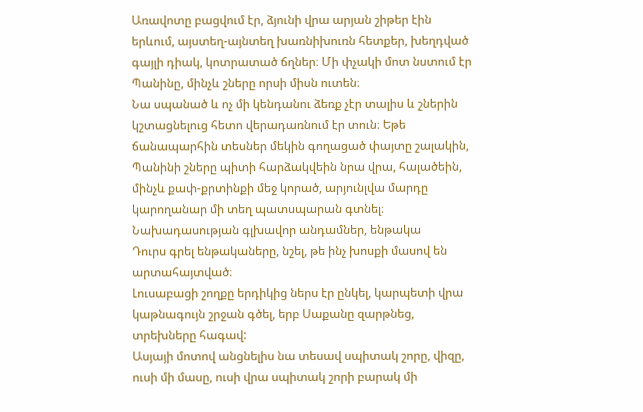Առավոտը բացվում էր, ձյունի վրա արյան շիթեր էին երևում, այստեղ-այնտեղ խառնիխուռն հետքեր, խեղդված գայլի դիակ, կոտրատած ճղներ։ Մի փչակի մոտ նստում էր Պանինը, մինչև շները որսի միսն ուտեն։
Նա սպանած և ոչ մի կենդանու ձեռք չէր տալիս և շներին կշտացնելուց հետո վերադառնում էր տուն։ Եթե ճանապարհին տեսներ մեկին գողացած փայտը շալակին, Պանինի շները պիտի հարձակվեին նրա վրա, հալածեին, մինչև քափ-քրտինքի մեջ կորած, արյունլվա մարդը կարողանար մի տեղ պատսպարան գտնել։
Նախադասության գլխավոր անդամներ, ենթակա
Դուրս գրել ենթակաները, նշել, թե ինչ խոսքի մասով են արտահայտված։
Լուսաբացի շողքը երդիկից ներս էր ընկել, կարպետի վրա կաթնագույն շրջան գծել, երբ Սաքանը զարթնեց, տրեխները հագավ:
Ասյայի մոտով անցնելիս նա տեսավ սպիտակ շորը, վիզը, ուսի մի մասը, ուսի վրա սպիտակ շորի բարակ մի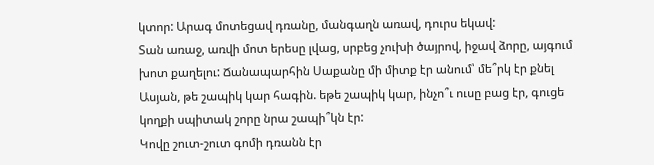կտոր: Արագ մոտեցավ դռանը, մանգաղն առավ, դուրս եկավ:
Տան առաջ, առվի մոտ երեսը լվաց, սրբեց չուխի ծայրով, իջավ ձորը, այգում խոտ քաղելու: Ճանապարհին Սաքանը մի միտք էր անում՝ մե՞րկ էր քնել Ասյան, թե շապիկ կար հագին. եթե շապիկ կար, ինչո՞ւ ուսը բաց էր, գուցե կողքի սպիտակ շորը նրա շապի՞կն էր:
Կովը շուտ-շուտ գոմի դռանն էր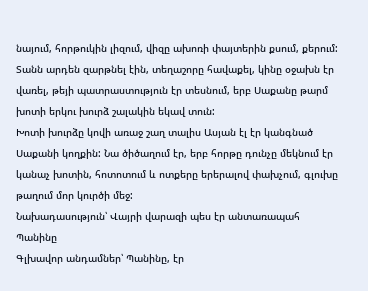նայում, հորթուկին լիզում, վիզը ախոռի փայտերին քսում, քերում: Տանն արդեն զարթնել էին, տեղաշորը հավաքել, կինը օջախն էր վառել, թեյի պատրաստություն էր տեսնում, երբ Սաքանը թարմ խոտի երկու խուրձ շալակին եկավ տուն:
Խոտի խուրձը կովի առաջ շաղ տալիս Ասյան էլ էր կանգնած Սաքանի կողքին: Նա ծիծաղում էր, երբ հորթը դունչը մեկնում էր կանաչ խոտին, հոտոտում և ոտքերը երերալով փախչում, գլուխը թաղում մոր կուրծի մեջ:
Նախադասություն՝ Վայրի վարազի պես էր անտառապահ Պանինը
Գլխավոր անդամներ՝ Պանինը, էր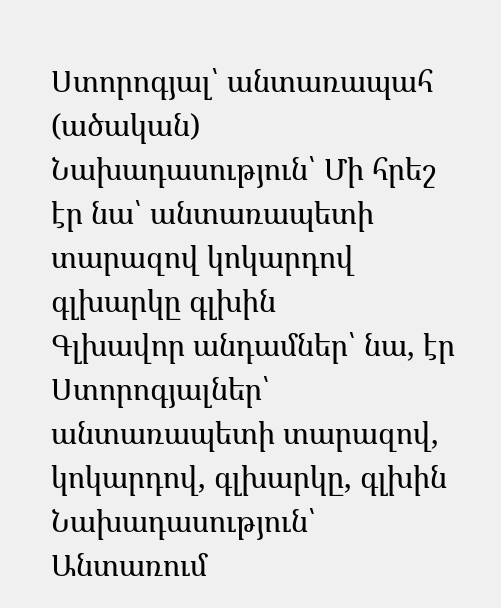Ստորոգյալ՝ անտառապահ (ածական)
Նախադասություն՝ Մի հրեշ էր նա՝ անտառապետի տարազով կոկարդով գլխարկը գլխին
Գլխավոր անդամներ՝ նա, էր
Ստորոգյալներ՝ անտառապետի տարազով, կոկարդով, գլխարկը, գլխին
Նախադասություն՝ Անտառում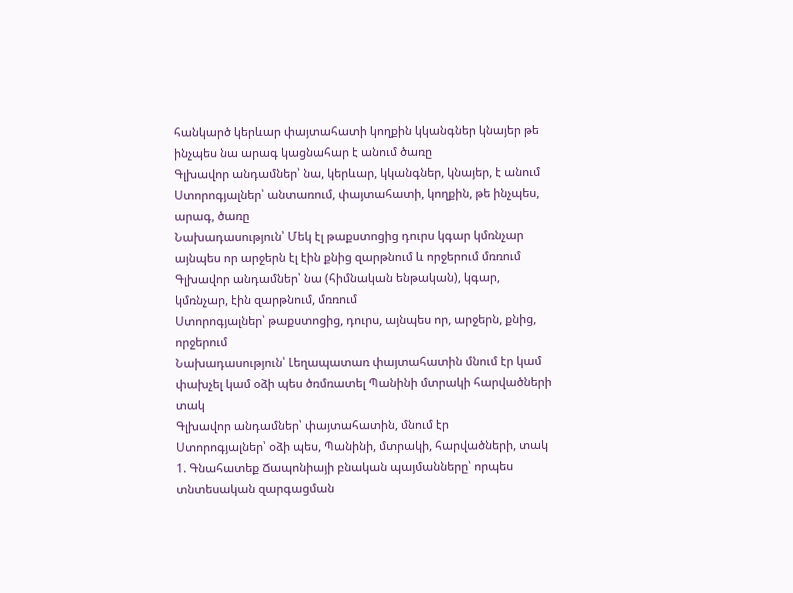հանկարծ կերևար փայտահատի կողքին կկանգներ կնայեր թե ինչպես նա արագ կացնահար է անում ծառը
Գլխավոր անդամներ՝ նա, կերևար, կկանգներ, կնայեր, է անում
Ստորոգյալներ՝ անտառում, փայտահատի, կողքին, թե ինչպես, արագ, ծառը
Նախադասություն՝ Մեկ էլ թաքստոցից դուրս կգար կմռնչար այնպես որ արջերն էլ էին քնից զարթնում և որջերում մռռում
Գլխավոր անդամներ՝ նա (հիմնական ենթական), կգար, կմռնչար, էին զարթնում, մռռում
Ստորոգյալներ՝ թաքստոցից, դուրս, այնպես որ, արջերն, քնից, որջերում
Նախադասություն՝ Լեղապատառ փայտահատին մնում էր կամ փախչել կամ օձի պես ծռմռատել Պանինի մտրակի հարվածների տակ
Գլխավոր անդամներ՝ փայտահատին, մնում էր
Ստորոգյալներ՝ օձի պես, Պանինի, մտրակի, հարվածների, տակ
1. Գնահատեք Ճապոնիայի բնական պայմանները՝ որպես տնտեսական զարգացման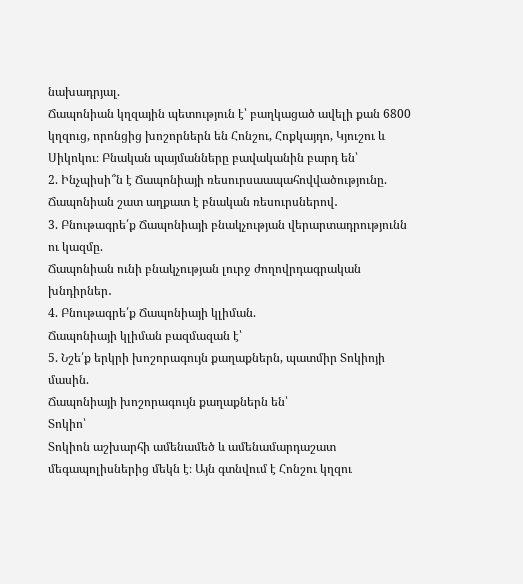նախադրյալ.
Ճապոնիան կղզային պետություն է՝ բաղկացած ավելի քան 6800 կղզուց, որոնցից խոշորներն են Հոնշու, Հոքկայդո, Կյուշու և Սիկոկու։ Բնական պայմանները բավականին բարդ են՝
2. Ինչպիսի՞ն է Ճապոնիայի ռեսուրսաապահովվածությունը.
Ճապոնիան շատ աղքատ է բնական ռեսուրսներով․
3. Բնութագրե՛ք Ճապոնիայի բնակչության վերարտադրությունն ու կազմը.
Ճապոնիան ունի բնակչության լուրջ ժողովրդագրական խնդիրներ․
4. Բնութագրե՛ք Ճապոնիայի կլիման.
Ճապոնիայի կլիման բազմազան է՝
5. Նշե՛ք երկրի խոշորագույն քաղաքներն, պատմիր Տոկիոյի մասին.
Ճապոնիայի խոշորագույն քաղաքներն են՝
Տոկիո՝
Տոկիոն աշխարհի ամենամեծ և ամենամարդաշատ մեգապոլիսներից մեկն է։ Այն գտնվում է Հոնշու կղզու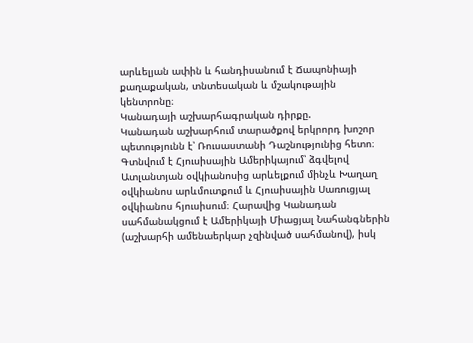արևելյան ափին և հանդիսանում է Ճապոնիայի քաղաքական, տնտեսական և մշակութային կենտրոնը։
Կանադայի աշխարհագրական դիրքը.
Կանադան աշխարհում տարածքով երկրորդ խոշոր պետությունն է՝ Ռուսաստանի Դաշնությունից հետո։ Գտնվում է Հյուսիսային Ամերիկայում՝ ձգվելով Ատլանտյան օվկիանոսից արևելքում մինչև Խաղաղ օվկիանոս արևմուտքում և Հյուսիսային Սառուցյալ օվկիանոս հյուսիսում։ Հարավից Կանադան սահմանակցում է Ամերիկայի Միացյալ Նահանգներին (աշխարհի ամենաերկար չզինված սահմանով), իսկ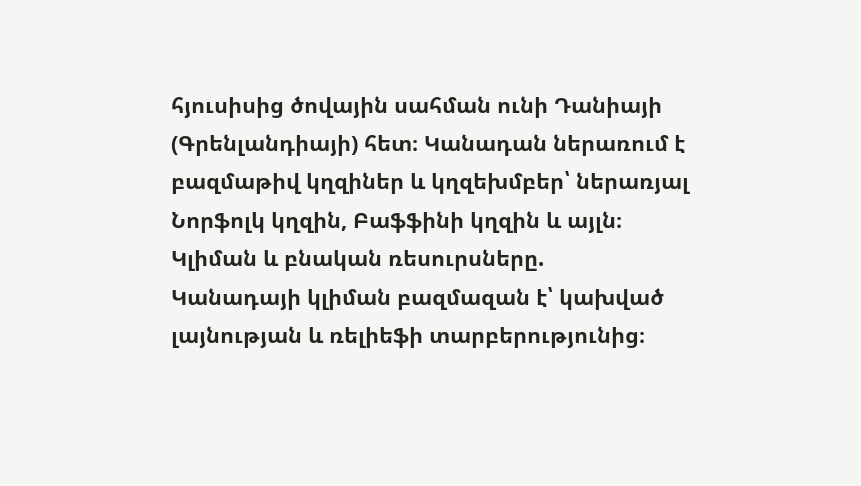հյուսիսից ծովային սահման ունի Դանիայի (Գրենլանդիայի) հետ։ Կանադան ներառում է բազմաթիվ կղզիներ և կղզեխմբեր՝ ներառյալ Նորֆոլկ կղզին, Բաֆֆինի կղզին և այլն։
Կլիման և բնական ռեսուրսները.
Կանադայի կլիման բազմազան է՝ կախված լայնության և ռելիեֆի տարբերությունից։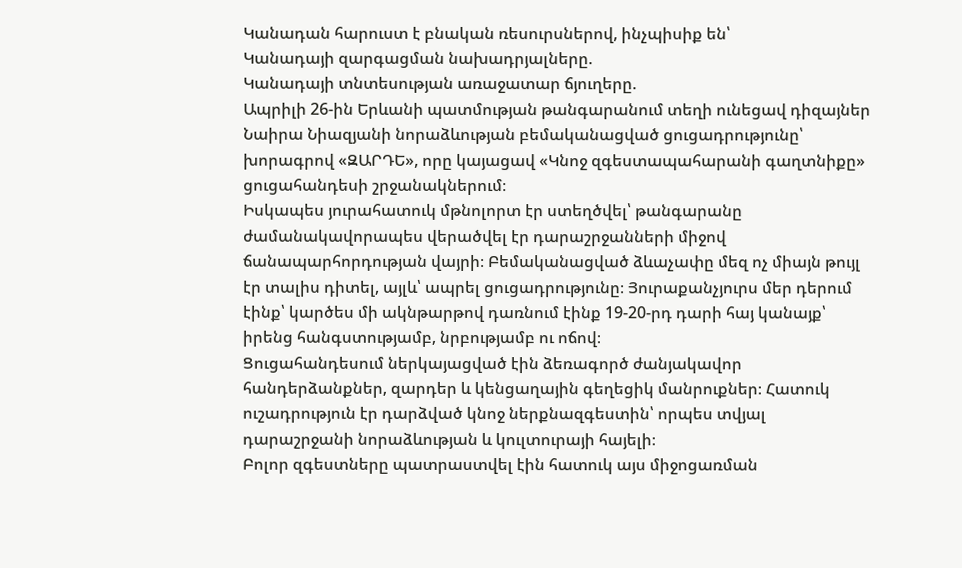Կանադան հարուստ է բնական ռեսուրսներով, ինչպիսիք են՝
Կանադայի զարգացման նախադրյալները.
Կանադայի տնտեսության առաջատար ճյուղերը.
Ապրիլի 26-ին Երևանի պատմության թանգարանում տեղի ունեցավ դիզայներ Նաիրա Նիազյանի նորաձևության բեմականացված ցուցադրությունը՝ խորագրով «ԶԱՐԴԵ», որը կայացավ «Կնոջ զգեստապահարանի գաղտնիքը» ցուցահանդեսի շրջանակներում։
Իսկապես յուրահատուկ մթնոլորտ էր ստեղծվել՝ թանգարանը ժամանակավորապես վերածվել էր դարաշրջանների միջով ճանապարհորդության վայրի։ Բեմականացված ձևաչափը մեզ ոչ միայն թույլ էր տալիս դիտել, այլև՝ ապրել ցուցադրությունը։ Յուրաքանչյուրս մեր դերում էինք՝ կարծես մի ակնթարթով դառնում էինք 19-20-րդ դարի հայ կանայք՝ իրենց հանգստությամբ, նրբությամբ ու ոճով։
Ցուցահանդեսում ներկայացված էին ձեռագործ ժանյակավոր հանդերձանքներ, զարդեր և կենցաղային գեղեցիկ մանրուքներ։ Հատուկ ուշադրություն էր դարձված կնոջ ներքնազգեստին՝ որպես տվյալ դարաշրջանի նորաձևության և կուլտուրայի հայելի։
Բոլոր զգեստները պատրաստվել էին հատուկ այս միջոցառման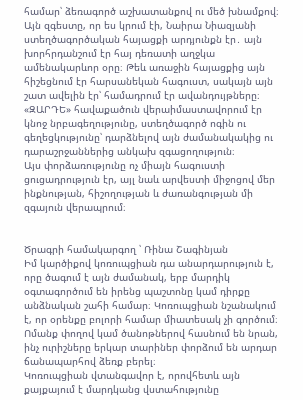համար՝ ձեռագործ աշխատանքով ու մեծ խնամքով։ Այն զգեստը, որ ես կրում էի, Նաիրա Նիազյանի ստեղծագործական հայացքի արդյունքն էր․ այն խորհրդանշում էր հայ դեռատի աղջկա ամենակարևոր օրը։ Թեև առաջին հայացքից այն հիշեցնում էր հարսանեկան հագուստ, սակայն այն շատ ավելին էր՝ համադրում էր ավանդույթները։
«ԶԱՐԴԵ» հավաքածուն վերաիմաստավորում էր կնոջ նրբագեղությունը, ստեղծագործ ոգին ու գեղեցկությունը՝ դարձնելով այն ժամանակակից ու դարաշրջաններից անկախ զգացողություն։
Այս փորձառությունը ոչ միայն հագուստի ցուցադրություն էր, այլ նաև արվեստի միջոցով մեր ինքնության, հիշողության և ժառանգության մի զգայուն վերապրում։


Ծրագրի համակարգող ՝ Ռինա Շագինյան
Իմ կարծիքով կոռուպցիան դա անարդարություն է, որը ծագում է այն ժամանակ, երբ մարդիկ օգտագործում են իրենց պաշտոնը կամ դիրքը անձնական շահի համար։ Կոռուպցիան նշանակում է, որ օրենքը բոլորի համար միատեսակ չի գործում։ Ոմանք փողով կամ ծանոթներով հասնում են նրան, ինչ ուրիշները երկար տարիներ փորձում են արդար ճանապարհով ձեռք բերել։
Կոռուպցիան վտանգավոր է, որովհետև այն քայքայում է մարդկանց վստահությունը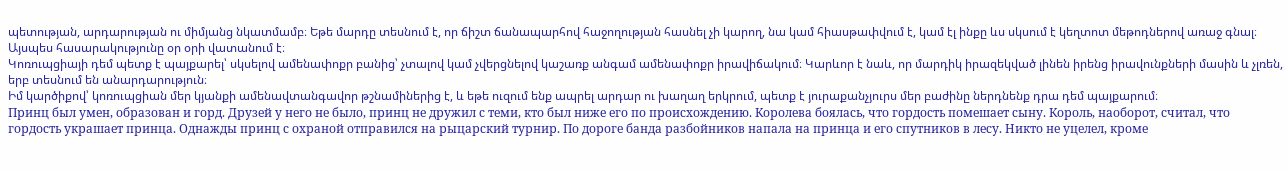պետության, արդարության ու միմյանց նկատմամբ։ Եթե մարդը տեսնում է, որ ճիշտ ճանապարհով հաջողության հասնել չի կարող, նա կամ հիասթափվում է, կամ էլ ինքը ևս սկսում է կեղտոտ մեթոդներով առաջ գնալ։ Այսպես հասարակությունը օր օրի վատանում է։
Կոռուպցիայի դեմ պետք է պայքարել՝ սկսելով ամենափոքր բանից՝ չտալով կամ չվերցնելով կաշառք անգամ ամենափոքր իրավիճակում։ Կարևոր է նաև, որ մարդիկ իրազեկված լինեն իրենց իրավունքների մասին և չլռեն, երբ տեսնում են անարդարություն։
Իմ կարծիքով՝ կոռուպցիան մեր կյանքի ամենավտանգավոր թշնամիներից է, և եթե ուզում ենք ապրել արդար ու խաղաղ երկրում, պետք է յուրաքանչյուրս մեր բաժինը ներդնենք դրա դեմ պայքարում։
Принц был умен, образован и горд. Друзей у него не было, принц не дружил с теми, кто был ниже его по происхождению. Королева боялась, что гордость помешает сыну. Король, наоборот, считал, что гордость украшает принца. Однажды принц с охраной отправился на рыцарский турнир. По дороге банда разбойников напала на принца и его спутников в лесу. Никто не уцелел, кроме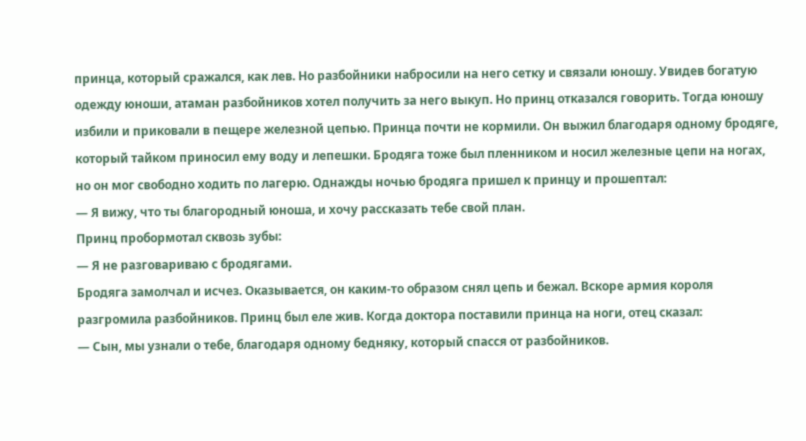принца, который сражался, как лев. Но разбойники набросили на него сетку и связали юношу. Увидев богатую одежду юноши, атаман разбойников хотел получить за него выкуп. Но принц отказался говорить. Тогда юношу избили и приковали в пещере железной цепью. Принца почти не кормили. Он выжил благодаря одному бродяге, который тайком приносил ему воду и лепешки. Бродяга тоже был пленником и носил железные цепи на ногах, но он мог свободно ходить по лагерю. Однажды ночью бродяга пришел к принцу и прошептал:
— Я вижу, что ты благородный юноша, и хочу рассказать тебе свой план.
Принц пробормотал сквозь зубы:
— Я не разговариваю с бродягами.
Бродяга замолчал и исчез. Оказывается, он каким-то образом снял цепь и бежал. Вскоре армия короля разгромила разбойников. Принц был еле жив. Когда доктора поставили принца на ноги, отец сказал:
— Сын, мы узнали о тебе, благодаря одному бедняку, который спасся от разбойников.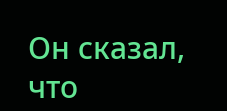Он сказал, что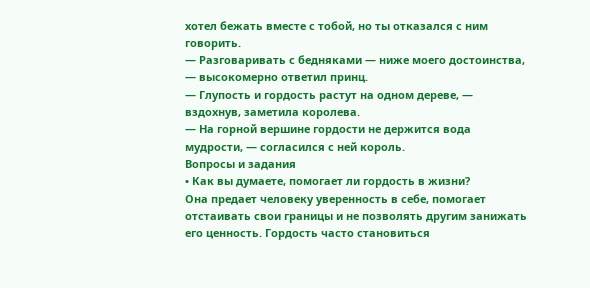хотел бежать вместе с тобой, но ты отказался с ним говорить.
— Разговаривать с бедняками — ниже моего достоинства, — высокомерно ответил принц.
— Глупость и гордость растут на одном дереве, — вздохнув, заметила королева.
— На горной вершине гордости не держится вода мудрости, — согласился с ней король.
Вопросы и задания
• Как вы думаете, помогает ли гордость в жизни?
Она предает человеку уверенность в себе, помогает отстаивать свои границы и не позволять другим занижать его ценность. Гордость часто становиться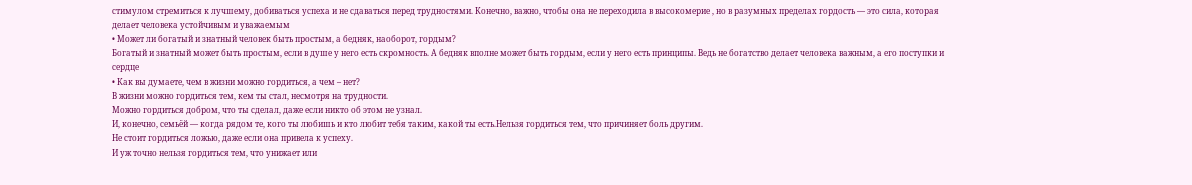стимулом стремиться к лучшему, добиваться успеха и не сдаваться перед трудностями. Конечно, важно, чтобы она не переходила в высокомерие , но в разумных пределах гордость — это сила, которая делает человека устойчивым и уважаемым
• Может ли богатый и знатный человек быть простым, а бедняк, наоборот, гордым?
Богатый и знатный может быть простым, если в душе у него есть скромность. А бедняк вполне может быть гордым, если у него есть принципы. Ведь не богатство делает человека важным, а его поступки и сердце
• Как вы думаете, чем в жизни можно гордиться, а чем – нет?
В жизни можно гордиться тем, кем ты стал, несмотря на трудности.
Можно гордиться добром, что ты сделал, даже если никто об этом не узнал.
И, конечно, семьёй — когда рядом те, кого ты любишь и кто любит тебя таким, какой ты есть.Нельзя гордиться тем, что причиняет боль другим.
Не стоит гордиться ложью, даже если она привела к успеху.
И уж точно нельзя гордиться тем, что унижает или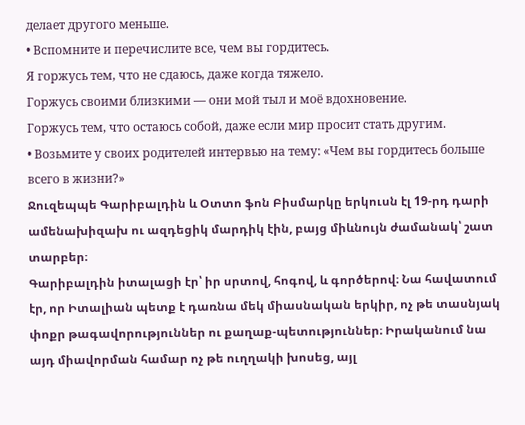делает другого меньше.
• Вспомните и перечислите все, чем вы гордитесь.
Я горжусь тем, что не сдаюсь, даже когда тяжело.
Горжусь своими близкими — они мой тыл и моё вдохновение.
Горжусь тем, что остаюсь собой, даже если мир просит стать другим.
• Возьмите у своих родителей интервью на тему: «Чем вы гордитесь больше всего в жизни?»
Ջուզեպպե Գարիբալդին և Օտտո ֆոն Բիսմարկը երկուսն էլ 19-րդ դարի ամենախիզախ ու ազդեցիկ մարդիկ էին, բայց միևնույն ժամանակ՝ շատ տարբեր։
Գարիբալդին իտալացի էր՝ իր սրտով, հոգով, և գործերով։ Նա հավատում էր, որ Իտալիան պետք է դառնա մեկ միասնական երկիր, ոչ թե տասնյակ փոքր թագավորություններ ու քաղաք-պետություններ։ Իրականում նա այդ միավորման համար ոչ թե ուղղակի խոսեց, այլ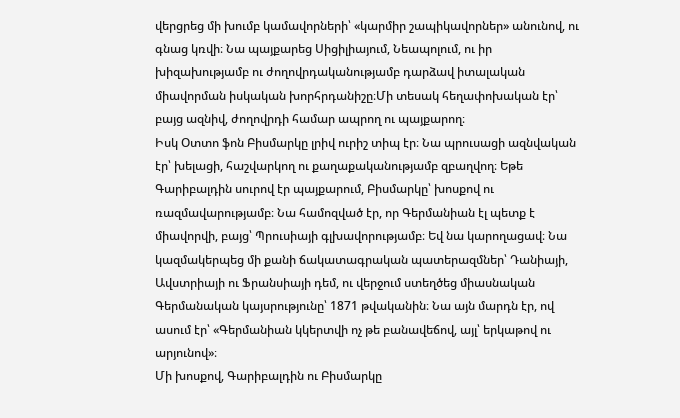վերցրեց մի խումբ կամավորների՝ «կարմիր շապիկավորներ» անունով, ու գնաց կռվի։ Նա պայքարեց Սիցիլիայում, Նեապոլում, ու իր խիզախությամբ ու ժողովրդականությամբ դարձավ իտալական միավորման իսկական խորհրդանիշը։Մի տեսակ հեղափոխական էր՝ բայց ազնիվ, ժողովրդի համար ապրող ու պայքարող։
Իսկ Օտտո ֆոն Բիսմարկը լրիվ ուրիշ տիպ էր։ Նա պրուսացի ազնվական էր՝ խելացի, հաշվարկող ու քաղաքականությամբ զբաղվող։ Եթե Գարիբալդին սուրով էր պայքարում, Բիսմարկը՝ խոսքով ու ռազմավարությամբ։ Նա համոզված էր, որ Գերմանիան էլ պետք է միավորվի, բայց՝ Պրուսիայի գլխավորությամբ։ Եվ նա կարողացավ։ Նա կազմակերպեց մի քանի ճակատագրական պատերազմներ՝ Դանիայի, Ավստրիայի ու Ֆրանսիայի դեմ, ու վերջում ստեղծեց միասնական Գերմանական կայսրությունը՝ 1871 թվականին։ Նա այն մարդն էր, ով ասում էր՝ «Գերմանիան կկերտվի ոչ թե բանավեճով, այլ՝ երկաթով ու արյունով»։
Մի խոսքով, Գարիբալդին ու Բիսմարկը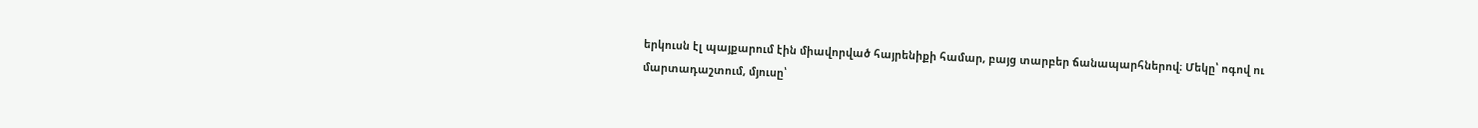երկուսն էլ պայքարում էին միավորված հայրենիքի համար, բայց տարբեր ճանապարհներով։ Մեկը՝ ոգով ու մարտադաշտում, մյուսը՝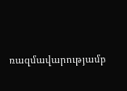ռազմավարությամբ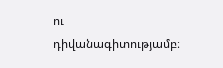ու դիվանագիտությամբ։